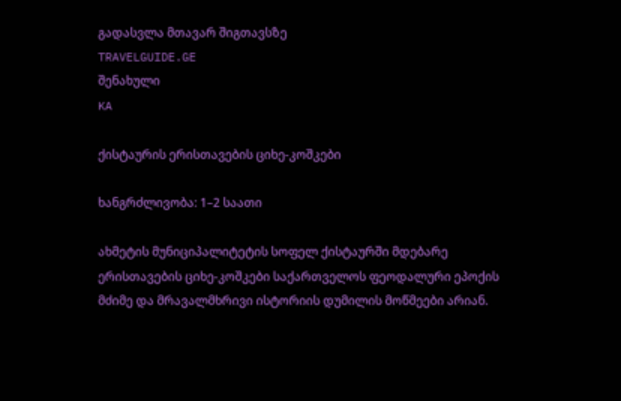გადასვლა მთავარ შიგთავსზე
TRAVELGUIDE.GE
შენახული
KA

ქისტაურის ერისთავების ციხე-კოშკები

ხანგრძლივობა: 1–2 საათი

ახმეტის მუნიციპალიტეტის სოფელ ქისტაურში მდებარე ერისთავების ციხე-კოშკები საქართველოს ფეოდალური ეპოქის მძიმე და მრავალმხრივი ისტორიის დუმილის მოწმეები არიან.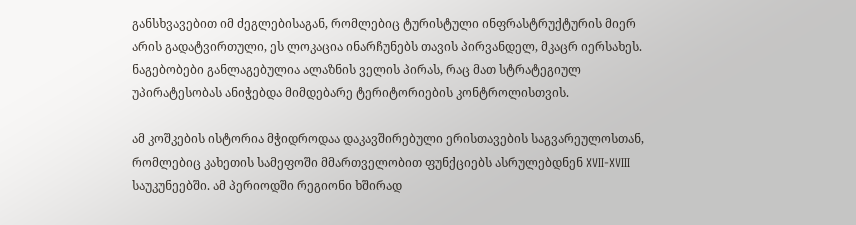განსხვავებით იმ ძეგლებისაგან, რომლებიც ტურისტული ინფრასტრუქტურის მიერ არის გადატვირთული, ეს ლოკაცია ინარჩუნებს თავის პირვანდელ, მკაცრ იერსახეს. ნაგებობები განლაგებულია ალაზნის ველის პირას, რაც მათ სტრატეგიულ უპირატესობას ანიჭებდა მიმდებარე ტერიტორიების კონტროლისთვის.

ამ კოშკების ისტორია მჭიდროდაა დაკავშირებული ერისთავების საგვარეულოსთან, რომლებიც კახეთის სამეფოში მმართველობით ფუნქციებს ასრულებდნენ XVII-XVIII საუკუნეებში. ამ პერიოდში რეგიონი ხშირად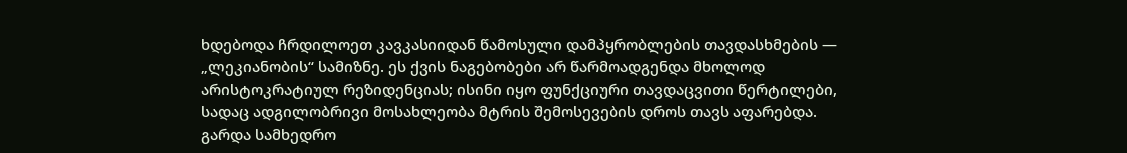ხდებოდა ჩრდილოეთ კავკასიიდან წამოსული დამპყრობლების თავდასხმების — „ლეკიანობის“ სამიზნე. ეს ქვის ნაგებობები არ წარმოადგენდა მხოლოდ არისტოკრატიულ რეზიდენციას; ისინი იყო ფუნქციური თავდაცვითი წერტილები, სადაც ადგილობრივი მოსახლეობა მტრის შემოსევების დროს თავს აფარებდა. გარდა სამხედრო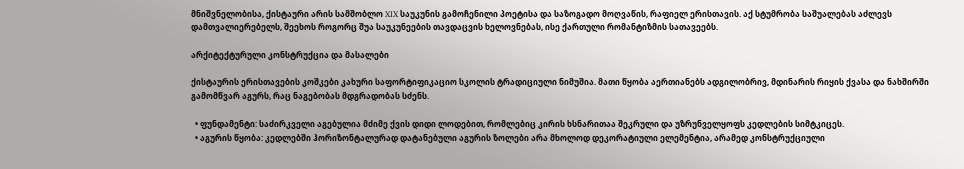მნიშვნელობისა, ქისტაური არის სამშობლო XIX საუკუნის გამოჩენილი პოეტისა და საზოგადო მოღვაწის, რაფიელ ერისთავის. აქ სტუმრობა საშუალებას აძლევს დამთვალიერებელს, შეეხოს როგორც შუა საუკუნეების თავდაცვის ხელოვნებას, ისე ქართული რომანტიზმის სათავეებს.

არქიტექტურული კონსტრუქცია და მასალები

ქისტაურის ერისთავების კოშკები კახური საფორტიფიკაციო სკოლის ტრადიციული ნიმუშია. მათი წყობა აერთიანებს ადგილობრივ, მდინარის რიყის ქვასა და ნახშირში გამომწვარ აგურს, რაც ნაგებობას მდგრადობას სძენს.

  • ფუნდამენტი: საძირკველი აგებულია მძიმე ქვის დიდი ლოდებით, რომლებიც კირის ხსნარითაა შეკრული და უზრუნველყოფს კედლების სიმტკიცეს.
  • აგურის წყობა: კედლებში ჰორიზონტალურად დატანებული აგურის ზოლები არა მხოლოდ დეკორატიული ელემენტია, არამედ კონსტრუქციული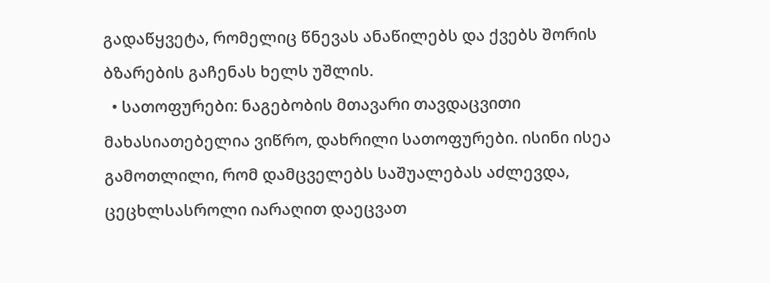გადაწყვეტა, რომელიც წნევას ანაწილებს და ქვებს შორის ბზარების გაჩენას ხელს უშლის.
  • სათოფურები: ნაგებობის მთავარი თავდაცვითი მახასიათებელია ვიწრო, დახრილი სათოფურები. ისინი ისეა გამოთლილი, რომ დამცველებს საშუალებას აძლევდა, ცეცხლსასროლი იარაღით დაეცვათ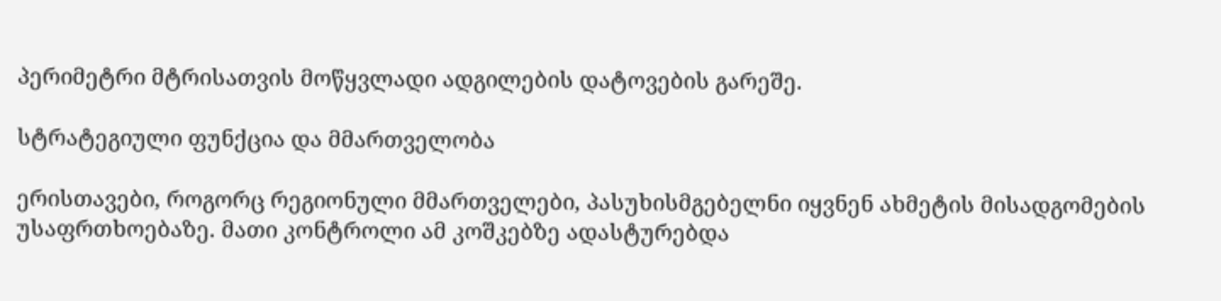პერიმეტრი მტრისათვის მოწყვლადი ადგილების დატოვების გარეშე.

სტრატეგიული ფუნქცია და მმართველობა

ერისთავები, როგორც რეგიონული მმართველები, პასუხისმგებელნი იყვნენ ახმეტის მისადგომების უსაფრთხოებაზე. მათი კონტროლი ამ კოშკებზე ადასტურებდა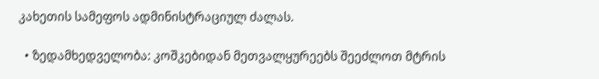კახეთის სამეფოს ადმინისტრაციულ ძალას.

  • ზედამხედველობა: კოშკებიდან მეთვალყურეებს შეეძლოთ მტრის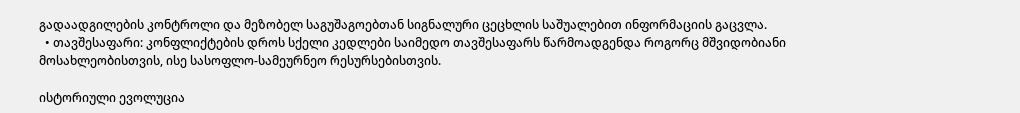გადაადგილების კონტროლი და მეზობელ საგუშაგოებთან სიგნალური ცეცხლის საშუალებით ინფორმაციის გაცვლა.
  • თავშესაფარი: კონფლიქტების დროს სქელი კედლები საიმედო თავშესაფარს წარმოადგენდა როგორც მშვიდობიანი მოსახლეობისთვის, ისე სასოფლო-სამეურნეო რესურსებისთვის.

ისტორიული ევოლუცია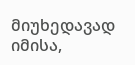მიუხედავად იმისა,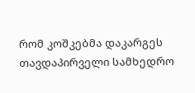რომ კოშკებმა დაკარგეს თავდაპირველი სამხედრო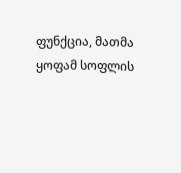ფუნქცია, მათმა ყოფამ სოფლის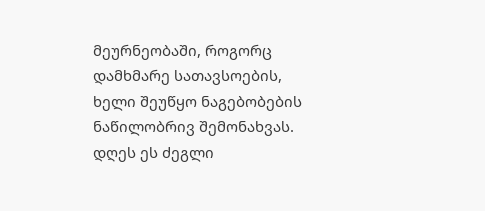მეურნეობაში, როგორც დამხმარე სათავსოების, ხელი შეუწყო ნაგებობების ნაწილობრივ შემონახვას. დღეს ეს ძეგლი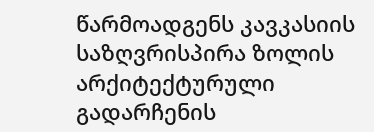წარმოადგენს კავკასიის საზღვრისპირა ზოლის არქიტექტურული გადარჩენის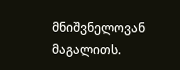მნიშვნელოვან მაგალითს.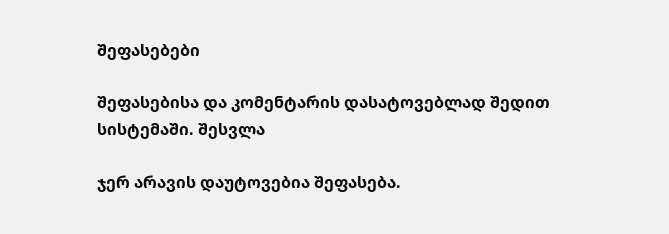შეფასებები

შეფასებისა და კომენტარის დასატოვებლად შედით სისტემაში. შესვლა

ჯერ არავის დაუტოვებია შეფასება.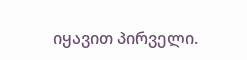იყავით პირველი.